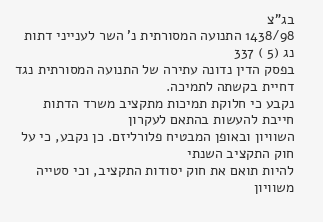בג"צ
1438/98 התנועה המסורתית נ' השר לענייני דתות נג (5 ) 337
בפסק הדין נדונה עתירה של התנועה המסורתית נגד דחיית בקשתה לתמיכה.
נקבע כי חלוקת תמיכות מתקציב משרד הדתות חייבת להעשות בהתאם לעקרון
השוויון ובאופן המבטיח פלורליזם. כן נקבע, כי על חוק התקציב השנתי
להיות תואם את חוק יסודות התקציב, וכי סטייה משוויון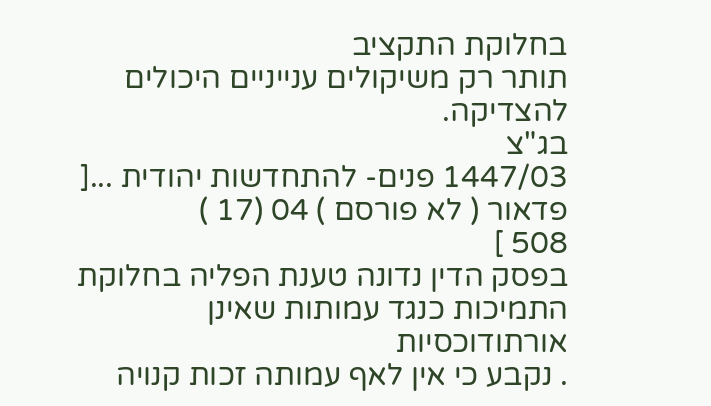בחלוקת התקציב
תותר רק משיקולים ענייניים היכולים להצדיקה.
בג"צ
1447/03 פנים- להתחדשות יהודית ...[ פדאור ( לא פורסם ) 04 (17 )
508 ]
בפסק הדין נדונה טענת הפליה בחלוקת התמיכות כנגד עמותות שאינן אורתודוכסיות
. נקבע כי אין לאף עמותה זכות קנויה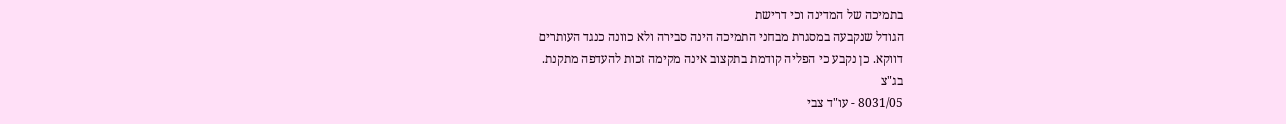בתמיכה של המדינה וכי דרישת
הגודל שנקבעה במסגרת מבחני התמיכה הינה סבירה ולא כוונה כנגד העותרים
דווקא. כן נקבע כי הפליה קודמת בתקצוב אינה מקימה זכות להעדפה מתקנת.
בג"צ
8031/05 - עו"ד צבי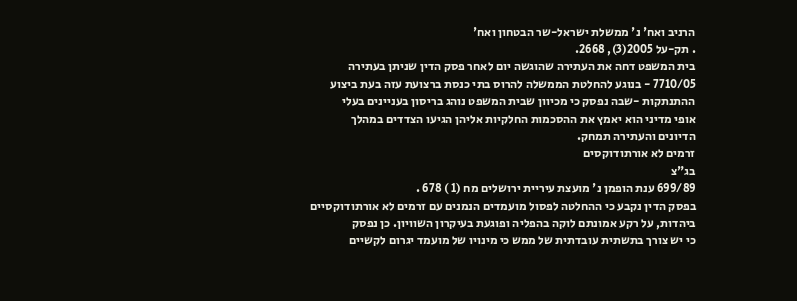הרניב ואח' נ' ממשלת ישראל-שר הבטחון ואח'
. תק-על 2005(3), 2668.
בית המשפט דחה את העתירה שהוגשה יום לאחר פסק הדין שניתן בעתירה
7710/05 - בנוגע להחלטת הממשלה להרוס בתי כנסת ברצועת עזה בעת ביצוע
ההתנתקות -שבה נפסק כי מכיוון שבית המשפט נוהג בריסון בעניינים בעלי
אופי מדיני הוא יאמץ את ההסכמות החלקיות אליהן הגיעו הצדדים במהלך
הדיונים והעתירה תמחק.
זרמים לא אורתודוקסים
בג"צ
699/89 ענת הופמן נ' מועצת עיריית ירושלים מח (1 ) 678 .
בפסק הדין נקבע כי ההחלטה לפסול מועמדים הנמנים עם זרמים לא אורתודוקסיים
ביהדות, על רקע אמונתם לוקה בהפליה ופוגעת בעיקרון השוויון. כן נפסק
כי יש צורך בתשתית עובדתית של ממש כי מינויו של מועמד יגרום לקשיים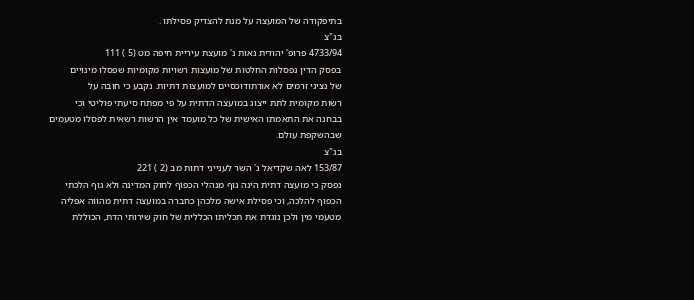בתיפקודה של המועצה על מנת להצדיק פסילתו .
בג"צ
4733/94 פרופ' יהודית נאות נ' מועצת עיריית חיפה מט (5 ) 111
בפסק הדין נפסלות החלטות של מועצות רשויות מקומיות שפסלו מינויים
של נציגי זרמים לא אורתודוכסיים למועצות דתיות. נקבע כי חובה על
רשות מקומית לתת ייצוג במועצה הדתית על פי מפתח סיעתי פוליטי וכי
בבחנה את התאמתו האישית של כל מועמד אין הרשות רשאית לפסלו מטעמים
שבהשקפת עולם.
בג"צ
153/87 לאה שקדיאל נ' השר לענייני דתות מב (2 ) 221
נפסק כי מועצה דתית הינה גוף מנהלי הכפוף לחוק המדינה ולא גוף הלכתי
הכפוף להלכה, וכי פסילת אישה מלכהן כחברה במועצה דתית מהווה אפליה
מטעמי מין ולכן נוגדת את תכליתו הכללית של חוק שירותי הדת, הכוללת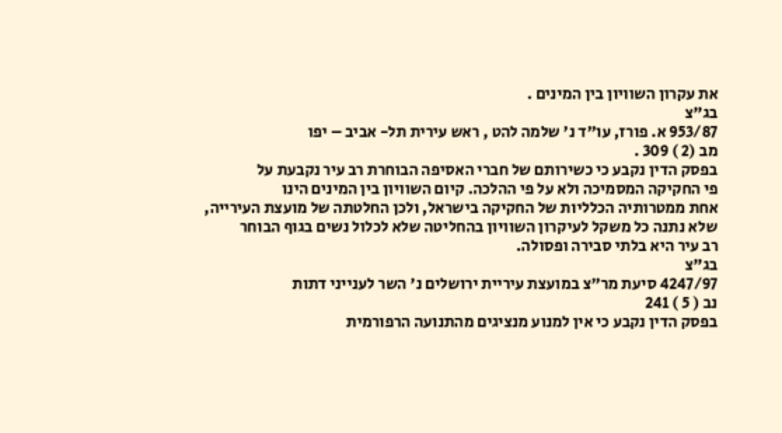את עקרון השוויון בין המינים .
בג"צ
953/87 א. פורז, עו"ד נ' שלמה להט , ראש עירית תל- אביב – יפו
מב (2 ) 309 .
בפסק הדין נקבע כי כשירותם של חברי האסיפה הבוחרת רב עיר נקבעת על
פי החקיקה המסמיכה ולא על פי ההלכה. קיום השוויון בין המינים הינו
אחת ממטרותיה הכלליות של החקיקה בישראל, ולכן החלטתה של מועצת העירייה,
שלא נתנה כל משקל לעיקרון השוויון בהחליטה שלא לכלול נשים בגוף הבוחר
רב עיר היא בלתי סבירה ופסולה.
בג"צ
4247/97 סיעת מר"צ במועצת עיריית ירושלים נ' השר לענייני דתות
נב ( 5 ) 241
בפסק הדין נקבע כי אין למנוע מנציגים מהתנועה הרפורמית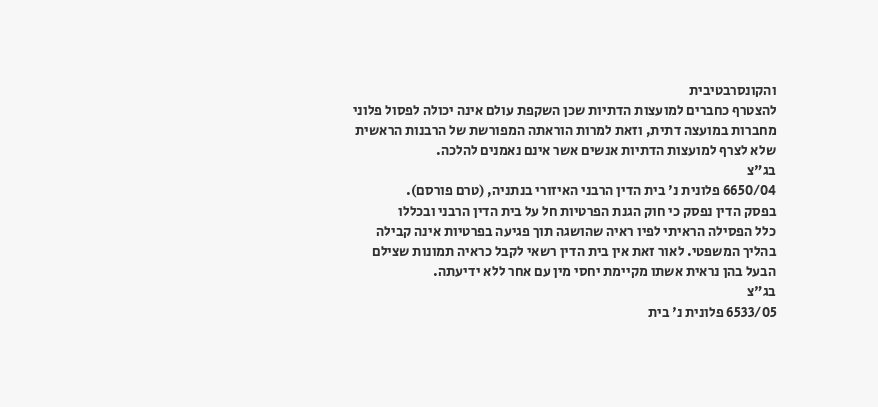והקונסרבטיבית
להצטרף כחברים למועצות הדתיות שכן השקפת עולם אינה יכולה לפסול פלוני
מחברות במועצה דתית, וזאת למרות הוראתה המפורשת של הרבנות הראשית
שלא לצרף למועצות הדתיות אנשים אשר אינם נאמנים להלכה.
בג"צ
6650/04 פלונית נ' בית הדין הרבני האיזורי בנתניה, (טרם פורסם).
בפסק הדין נפסק כי חוק הגנת הפרטיות חל על בית הדין הרבני ובכללו
כלל הפסילה הראיתי לפיו ראיה שהושגה תוך פגיעה בפרטיות אינה קבילה
בהליך המשפטי. לאור זאת אין בית הדין רשאי לקבל כראיה תמונות שצילם
הבעל בהן נראית אשתו מקיימת יחסי מין עם אחר ללא ידיעתה.
בג"צ
6533/05 פלונית נ' בית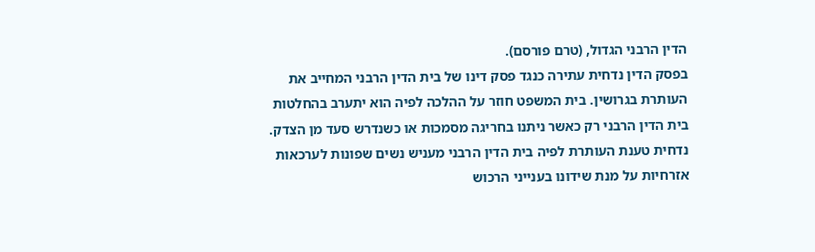הדין הרבני הגדול, (טרם פורסם).
בפסק הדין נדחית עתירה כנגד פסק דינו של בית הדין הרבני המחייב את
העותרת בגרושין. בית המשפט חוזר על ההלכה לפיה הוא יתערב בהחלטות
בית הדין הרבני רק כאשר ניתנו בחריגה מסמכות או כשנדרש סעד מן הצדק.
נדחית טענת העותרת לפיה בית הדין הרבני מעניש נשים שפונות לערכאות
אזרחיות על מנת שידונו בענייני הרכוש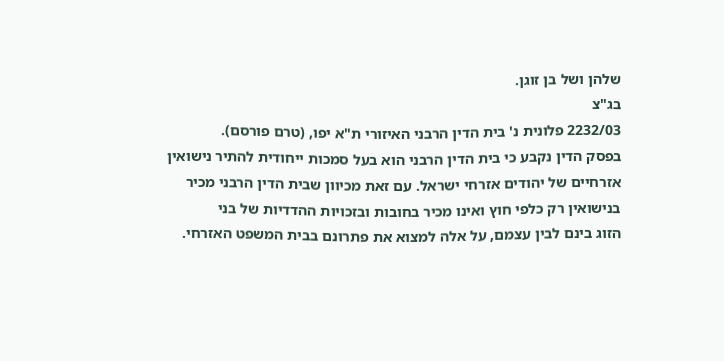שלהן ושל בן זוגן.
בג"צ
2232/03 פלונית נ' בית הדין הרבני האיזורי ת"א יפו, (טרם פורסם).
בפסק הדין נקבע כי בית הדין הרבני הוא בעל סמכות ייחודית להתיר נישואין
אזרחיים של יהודים אזרחי ישראל. עם זאת מכיוון שבית הדין הרבני מכיר
בנישואין רק כלפי חוץ ואינו מכיר בחובות ובזכויות ההדדיות של בני
הזוג בינם לבין עצמם, על אלה למצוא את פתרונם בבית המשפט האזרחי.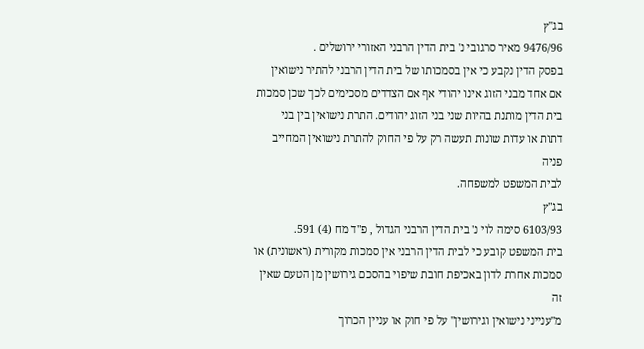בג"ץ
9476/96 מאיר סרגובי נ' בית הדין הרבני האזורי ירושלים .
בפסק הדין נקבע כי אין בסמכותו של בית הדין הרבני להתיר נישואין
אם אחד מבני הזוג אינו יהודי אף אם הצדדים מסכימים לכך שכן סמכות
בית הדין מותנת בהיות שני בני הזוג יהודים. התרת נישואין בין בני
דתות או עדות שונות תעשה רק על פי החוק להתרת נישואין המחייב פניה
לבית המשפט למשפחה.
בג"ץ
6103/93 סימה לוי נ' בית הדין הרבני הגדול , פ"ד מח (4) 591.
בית המשפט קובע כי לבית הדין הרבני אין סמכות מקורית (ראשונית) או
סמכות אחרת לדון באכיפת חובת שיפוי בהסכם גירושין מן הטעם שאין זה
מ"ענייני נישואין וגירושין" על פי חוק או עניין הכרוך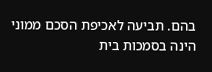בהם. תביעה לאכיפת הסכם ממוני הינה בסמכות בית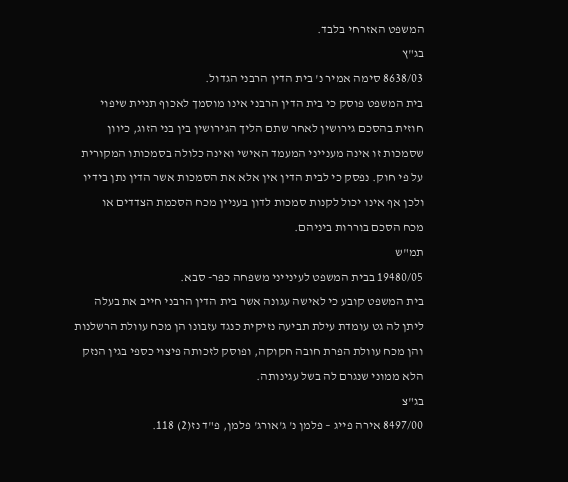המשפט האזרחי בלבד.
בג"ץ
8638/03 סימה אמיר נ' בית הדין הרבני הגדול.
בית המשפט פוסק כי בית הדין הרבני אינו מוסמך לאכוף תניית שיפוי
חוזית בהסכם גירושין לאחר שתם הליך הגירושין בין בני הזוג, כיוון
שסמכות זו אינה מענייני המעמד האישי ואינה כלולה בסמכותו המקורית
על פי חוק. נפסק כי לבית הדין אין אלא את הסמכות אשר הדין נתן בידיו
ולכן אף אינו יכול לקנות סמכות לדון בעניין מכח הסכמת הצדדים או
מכח הסכם בוררות ביניהם.
תמ"ש
19480/05 בבית המשפט לעינייני משפחה כפר- סבא.
בית המשפט קובע כי לאישה עגונה אשר בית הדין הרבני חייב את בעלה
ליתן לה גט עומדת עילת תביעה נזיקית כנגד עזבונו הן מכח עוולת הרשלנות
והן מכח עוולת הפרת חובה חקוקה, ופוסק לזכותה פיצוי כספי בגין הנזק
הלא ממוני שנגרם לה בשל עגינותה.
בג"צ
8497/00 אירה פייג – פלמן נ' ג'אורג' פלמן, פ"ד נז(2) 118.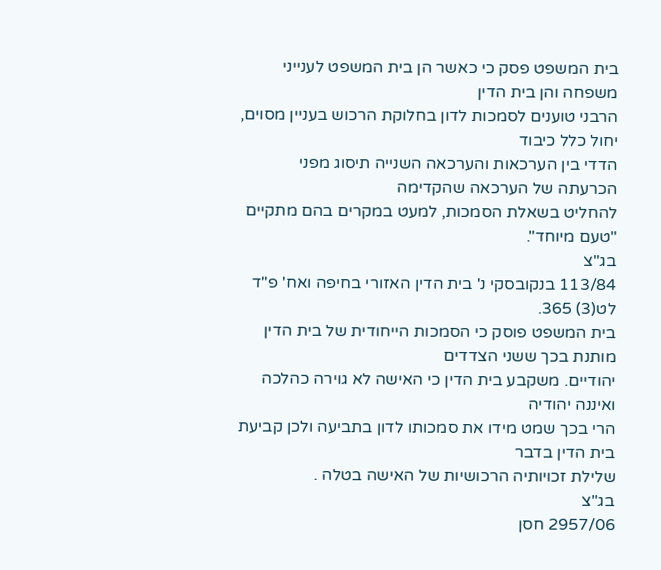בית המשפט פסק כי כאשר הן בית המשפט לענייני משפחה והן בית הדין
הרבני טוענים לסמכות לדון בחלוקת הרכוש בעניין מסוים, יחול כלל כיבוד
הדדי בין הערכאות והערכאה השנייה תיסוג מפני הכרעתה של הערכאה שהקדימה
להחליט בשאלת הסמכות, למעט במקרים בהם מתקיים "טעם מיוחד".
בג"צ
113/84 בנקובסקי נ' בית הדין האזורי בחיפה ואח' פ"ד לט(3) 365.
בית המשפט פוסק כי הסמכות הייחודית של בית הדין מותנת בכך ששני הצדדים
יהודיים. משקבע בית הדין כי האישה לא גוירה כהלכה ואיננה יהודיה
הרי בכך שמט מידו את סמכותו לדון בתביעה ולכן קביעת בית הדין בדבר
שלילת זכויותיה הרכושיות של האישה בטלה .
בג"צ
2957/06 חסן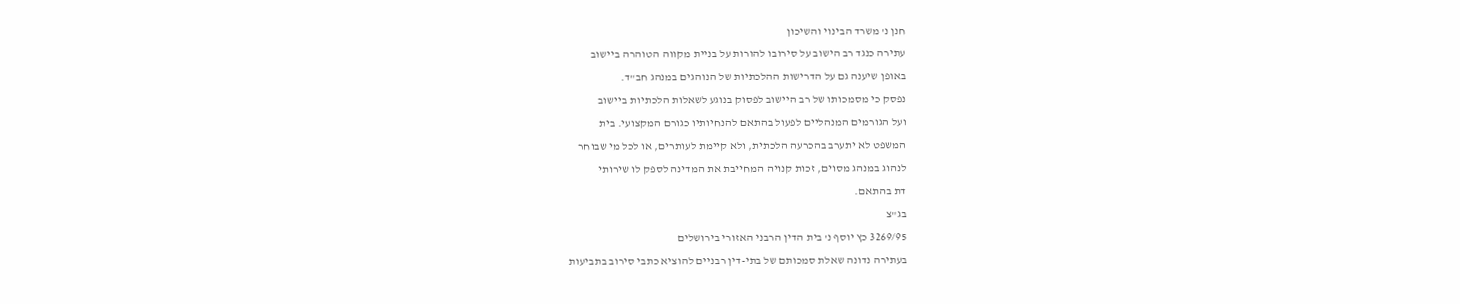חנן נ' משרד הבינוי והשיכון
עתירה כנגד רב הישוב על סירובו להורות על בניית מקווה הטוהרה ביישוב
באופן שיענה גם על הדרישות ההלכתיות של הנוהגים במנהג חב"ד.
נפסק כי מסמכותו של רב היישוב לפסוק בנוגע לשאלות הלכתיות ביישוב
ועל הגורמים המנהליים לפעול בהתאם להנחיותיו כגורם המקצועי. בית
המשפט לא יתערב בהכרעה הלכתית, ולא קיימת לעותרים, או לכל מי שבוחר
לנהוג במנהג מסוים, זכות קנויה המחייבת את המדינה לספק לו שירותי
דת בהתאם.
בג"צ
3269/95 כץ יוסף נ' בית הדין הרבני האזורי בירושלים
בעתירה נדונה שאלת סמכותם של בתי-דין רבניים להוציא כתבי סירוב בתביעות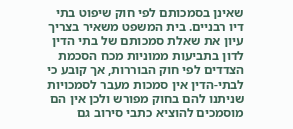שאינן בסמכותם לפי חוק שיפוט בתי דיו רבניים. בית המשפט משאיר בצריך
עיון את שאלת סמכותם של בתי הדין לדון בתביעות ממוניות מכח הסכמת
הצדדים לפי חוק הבוררות, אך קובע כי לבתי-הדין אין סמכות מעבר לסמכויות
שניתנו להם בחוק מפורש ולכן אין הם מוסמכים להוציא כתבי סירוב גם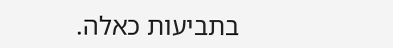בתביעות כאלה.